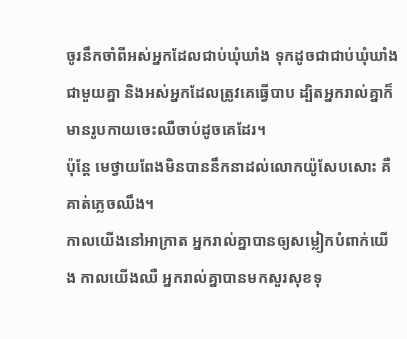ចូរនឹកចាំពីអស់អ្នកដែលជាប់ឃុំឃាំង ទុកដូចជាជាប់ឃុំឃាំងជាមួយគ្នា និងអស់អ្នកដែលត្រូវគេធ្វើបាប ដ្បិតអ្នករាល់គ្នាក៏មានរូបកាយចេះឈឺចាប់ដូចគេដែរ។
ប៉ុន្ដែ មេថ្វាយពែងមិនបាននឹកនាដល់លោកយ៉ូសែបសោះ គឺគាត់ភ្លេចឈឹង។
កាលយើងនៅអាក្រាត អ្នករាល់គ្នាបានឲ្យសម្លៀកបំពាក់យើង កាលយើងឈឺ អ្នករាល់គ្នាបានមកសួរសុខទុ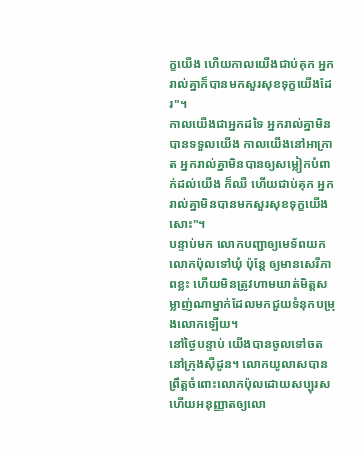ក្ខយើង ហើយកាលយើងជាប់គុក អ្នករាល់គ្នាក៏បានមកសួរសុខទុក្ខយើងដែរ"។
កាលយើងជាអ្នកដទៃ អ្នករាល់គ្នាមិនបានទទួលយើង កាលយើងនៅអាក្រាត អ្នករាល់គ្នាមិនបានឲ្យសម្លៀកបំពាក់ដល់យើង ក៏ឈឺ ហើយជាប់គុក អ្នករាល់គ្នាមិនបានមកសួរសុខទុក្ខយើងសោះ"។
បន្ទាប់មក លោកបញ្ជាឲ្យមេទ័ពយកលោកប៉ុលទៅឃុំ ប៉ុន្ដែ ឲ្យមានសេរីភាពខ្លះ ហើយមិនត្រូវហាមឃាត់មិត្តសម្លាញ់ណាម្នាក់ដែលមកជួយទំនុកបម្រុងលោកឡើយ។
នៅថ្ងៃបន្ទាប់ យើងបានចូលទៅចតនៅក្រុងស៊ីដូន។ លោកយូលាសបានព្រឹត្តចំពោះលោកប៉ុលដោយសប្បុរស ហើយអនុញ្ញាតឲ្យលោ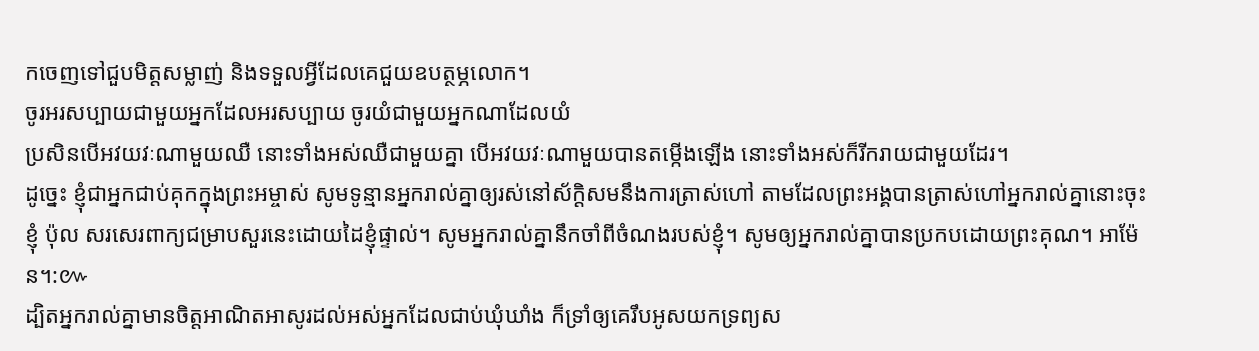កចេញទៅជួបមិត្តសម្លាញ់ និងទទួលអ្វីដែលគេជួយឧបត្ថម្ភលោក។
ចូរអរសប្បាយជាមួយអ្នកដែលអរសប្បាយ ចូរយំជាមួយអ្នកណាដែលយំ
ប្រសិនបើអវយវៈណាមួយឈឺ នោះទាំងអស់ឈឺជាមួយគ្នា បើអវយវៈណាមួយបានតម្កើងឡើង នោះទាំងអស់ក៏រីករាយជាមួយដែរ។
ដូច្នេះ ខ្ញុំជាអ្នកជាប់គុកក្នុងព្រះអម្ចាស់ សូមទូន្មានអ្នករាល់គ្នាឲ្យរស់នៅស័ក្ដិសមនឹងការត្រាស់ហៅ តាមដែលព្រះអង្គបានត្រាស់ហៅអ្នករាល់គ្នានោះចុះ
ខ្ញុំ ប៉ុល សរសេរពាក្យជម្រាបសួរនេះដោយដៃខ្ញុំផ្ទាល់។ សូមអ្នករាល់គ្នានឹកចាំពីចំណងរបស់ខ្ញុំ។ សូមឲ្យអ្នករាល់គ្នាបានប្រកបដោយព្រះគុណ។ អាម៉ែន។:៚
ដ្បិតអ្នករាល់គ្នាមានចិត្តអាណិតអាសូរដល់អស់អ្នកដែលជាប់ឃុំឃាំង ក៏ទ្រាំឲ្យគេរឹបអូសយកទ្រព្យស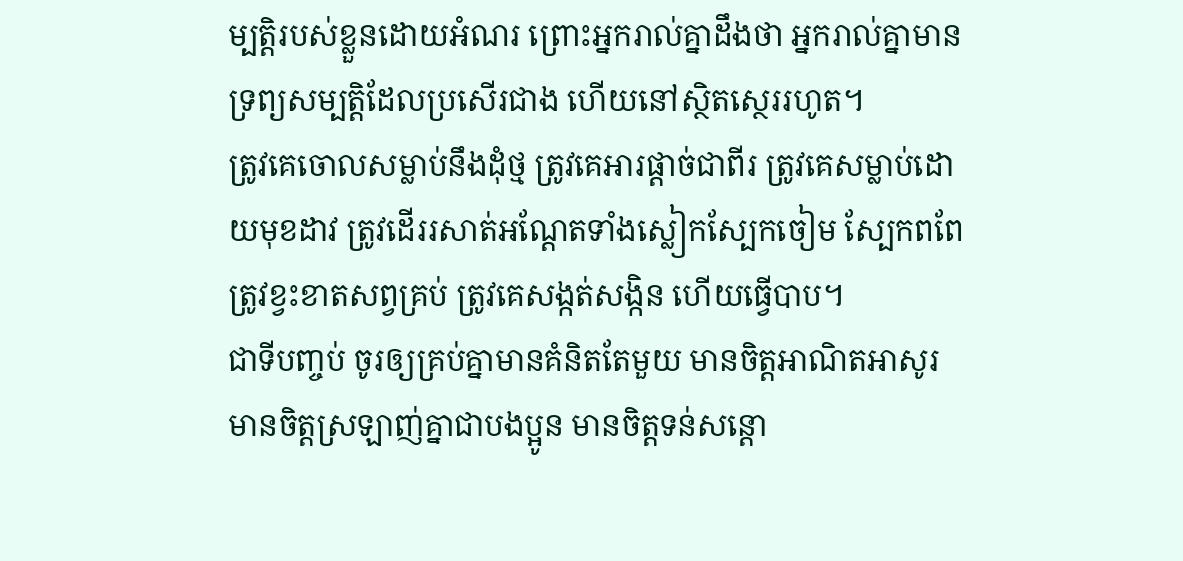ម្បត្តិរបស់ខ្លួនដោយអំណរ ព្រោះអ្នករាល់គ្នាដឹងថា អ្នករាល់គ្នាមានទ្រព្យសម្បត្តិដែលប្រសើរជាង ហើយនៅស្ថិតស្ថេររហូត។
ត្រូវគេចោលសម្លាប់នឹងដុំថ្ម ត្រូវគេអារផ្ដាច់ជាពីរ ត្រូវគេសម្លាប់ដោយមុខដាវ ត្រូវដើររសាត់អណ្ដែតទាំងស្លៀកស្បែកចៀម ស្បែកពពែ ត្រូវខ្វះខាតសព្វគ្រប់ ត្រូវគេសង្កត់សង្កិន ហើយធ្វើបាប។
ជាទីបញ្ចប់ ចូរឲ្យគ្រប់គ្នាមានគំនិតតែមួយ មានចិត្តអាណិតអាសូរ មានចិត្តស្រឡាញ់គ្នាជាបងប្អូន មានចិត្តទន់សន្តោ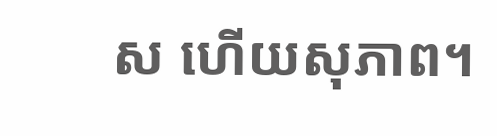ស ហើយសុភាព។